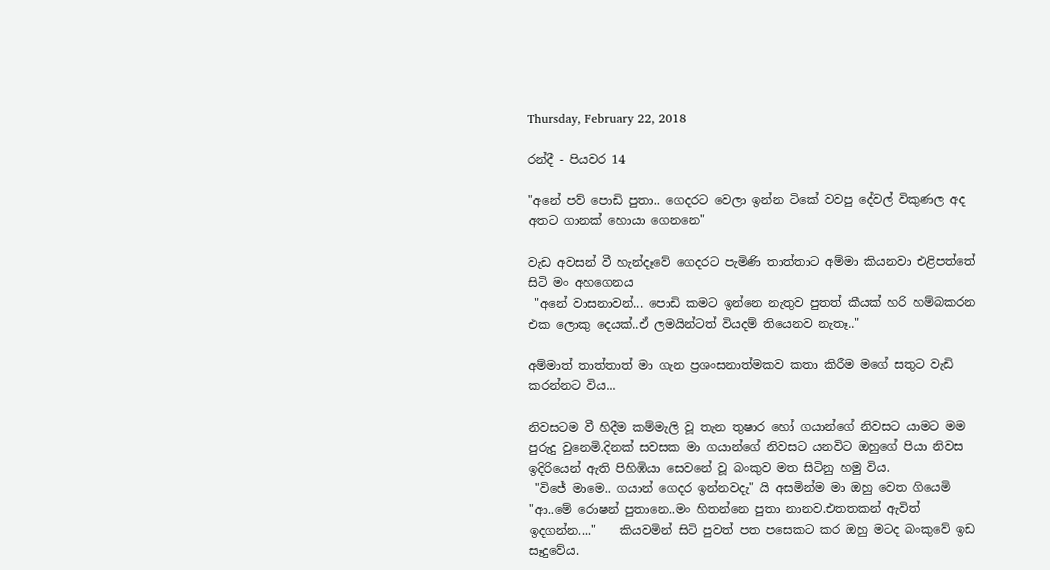Thursday, February 22, 2018

රන්දී - පියවර 14

"අනේ පව් පොඩි පුතා.. ගෙදරට වෙලා ඉන්න ටිකේ වවපු දේවල් විකුණල අද අතට ගානක් හොයා ගෙනනෙ"

වැඩ අවසන් වී හැන්දෑවේ ගෙදරට පැමිණි තාත්තාට අම්මා කියනවා එළිපත්තේ සිටි මං අහගෙනය
 "අනේ වාසනාවන්... පොඩි කමට ඉන්නෙ නැතුව පුතත් කීයක් හරි හම්බකරන එක ලොකු දෙයක්..ඒ ලමයින්ටත් වියදම් තියෙනව නැතෑ.."

අම්මාත් තාත්තාත් මා ගැන ප්‍රශංසනාත්මකව කතා කිරීම මගේ සතුට වැඩි කරන්නට විය...

නිවසටම වී හිදීම කම්මැලි වූ තැන තුෂාර හෝ ගයාන්ගේ නිවසට යාමට මම පුරුදු වුනෙමි.දිනක් සවසක මා ගයාන්ගේ නිවසට යනවිට ඔහුගේ පියා නිවස ඉදිරියෙන් ඇති පිහිඹියා සෙවනේ වූ බංකුව මත සිටිනු හමු විය.
 "විජේ මාමෙ.. ගයාන් ගෙදර ඉන්නවදැ" යි අසමින්ම මා ඔහු වෙත ගියෙමි
"ආ..මේ රොෂන් පුතානෙ..මං හිතන්නෙ පුතා නානව.එතතකන් ඇවිත් ඉදගන්න...."    කියවමින් සිටි පුවත් පත පසෙකට කර ඔහු මටද බංකුවේ ඉඩ සෑදුවේය.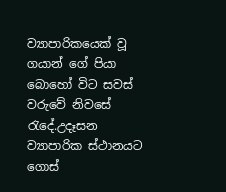ව්‍යාපාරිකයෙක් වූ ගයාන් ගේ පියා බොහෝ විට සවස් වරුවේ නිවසේ රැදේ.උදෑසන ව්‍යාපාරික ස්ථානයට ගොස්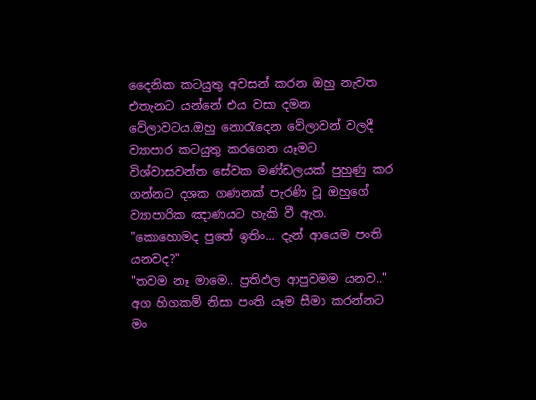දෛනික කටයුතු අවසන් කරන ඔහු නැවත එතැනට යන්නේ එය වසා දමන වේලාවටය.ඔහු නොරැදෙන වේලාවන් වලදී ව්‍යාපාර කටයුතු කරගෙන යෑමට විශ්වාසවන්ත සේවක මණ්ඩලයක් පුහුණු කර ගන්නට දශක ගණනක් පැරණි වූ ඔහුගේ ව්‍යාපාරික ඤාණයට හැකි වී ඇත.
"කොහොමද පුතේ ඉතිං... දැන් ආයෙම පංති යනවද?"
"තවම නෑ මාමෙ.. ප්‍රතිඵල ආපුවමම යනව.."
අග හිගකම් නිසා පංති යෑම සීමා කරන්නට මං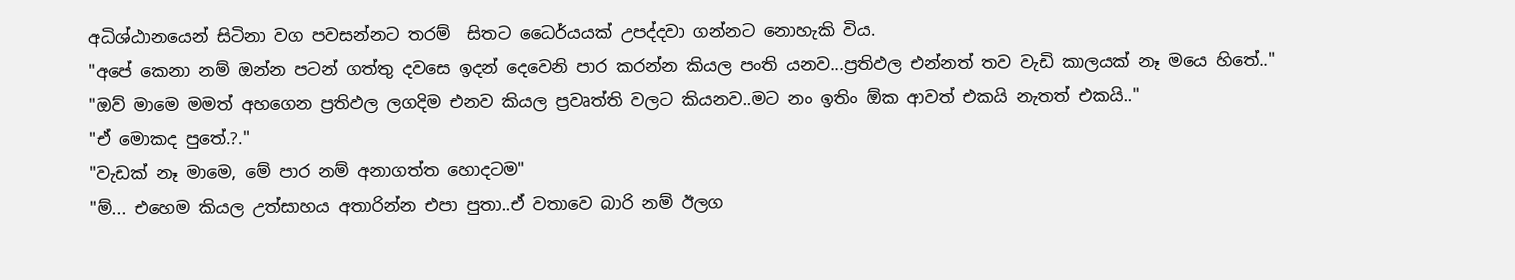අධිශ්ඨානයෙන් සිටිනා වග පවසන්නට තරම්  සිතට ධෛර්යයක් උපද්දවා ගන්නට නොහැකි විය.
"අපේ කෙනා නම් ඔන්න පටන් ගත්තු දවසෙ ඉදන් දෙවෙනි පාර කරන්න කියල පංති යනව...ප්‍රතිඵල එන්නත් තව වැඩි කාලයක් නෑ මයෙ හිතේ.."
"ඔව් මාමෙ මමත් අහගෙන ප්‍රතිඵල ලගදිම එනව කියල ප්‍රවෘත්ති වලට කියනව..මට නං ඉතිං ඕක ආවත් එකයි නැතත් එකයි.."
"ඒ මොකද පුතේ.?."
"වැඩක් නෑ මාමෙ, මේ පාර නම් අනාගත්ත හොදටම"
"ම්... එහෙම කියල උත්සාහය අතාරින්න එපා පුතා..ඒ වතාවෙ බාරි නම් ඊලග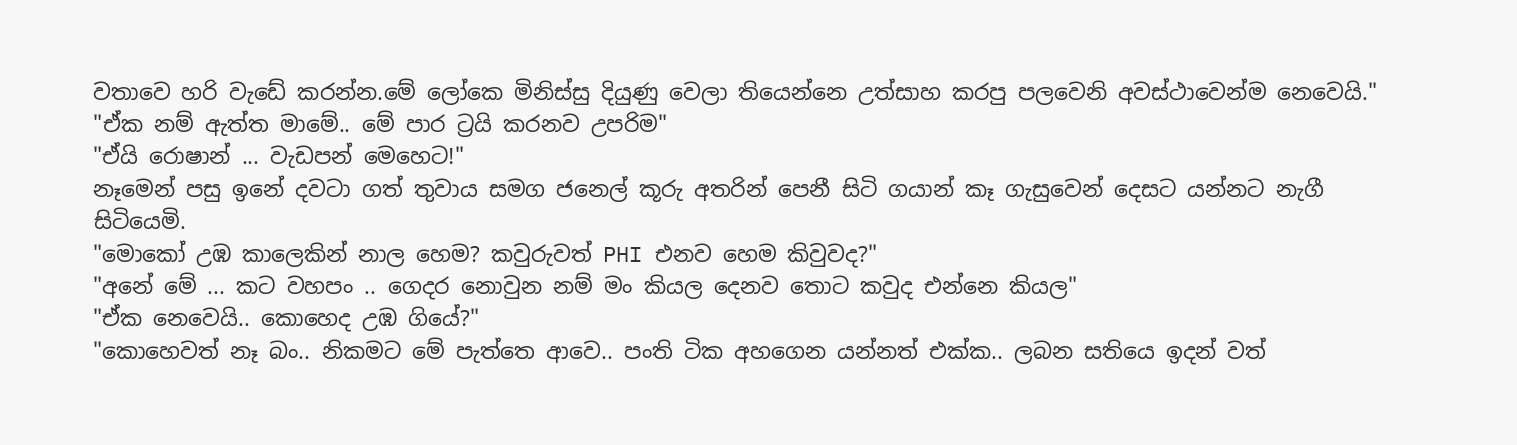වතාවෙ හරි වැඩේ කරන්න.මේ ලෝකෙ මිනිස්සු දියුණු වෙලා තියෙන්නෙ උත්සාහ කරපු පලවෙනි අවස්ථාවෙන්ම නෙවෙයි."
"ඒක නම් ඇත්ත මාමේ.. මේ පාර ට්‍රයි කරනව උපරිම"
"ඒයි රොෂාන් ... වැඩපන් මෙහෙට!"
නෑමෙන් පසු ඉනේ දවටා ගත් තුවාය සමග ජනෙල් කූරු අතරින් පෙනී සිටි ගයාන් කෑ ගැසුවෙන් දෙසට යන්නට නැගී සිටියෙමි.
"මොකෝ උඹ කාලෙකින් නාල හෙම? කවුරුවත් PHI එනව හෙම කිවුවද?"
"අනේ මේ ... කට වහපං .. ගෙදර නොවුන නම් මං කියල දෙනව තොට කවුද එන්නෙ කියල"
"ඒක නෙවෙයි.. කොහෙද උඹ ගියේ?"
"කොහෙවත් නෑ බං.. නිකමට මේ පැත්තෙ ආවෙ.. පංති ටික අහගෙන යන්නත් එක්ක.. ලබන සතියෙ ඉදන් වත්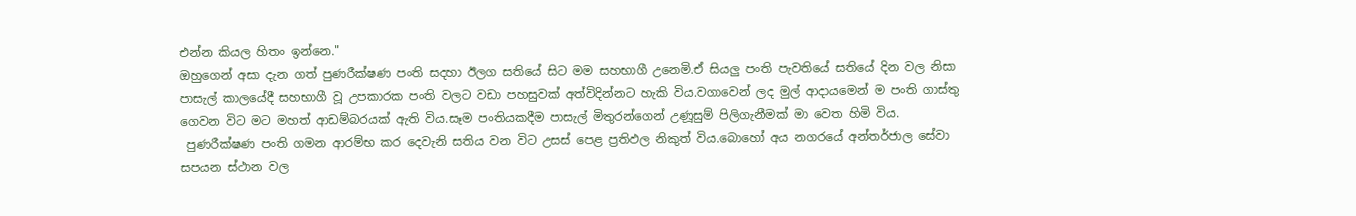එන්න කියල හිතං ඉන්නෙ."
ඔහුගෙන් අසා දැන ගත් පුණරීක්ෂණ පංති සදහා ඊලග සතියේ සිට මම සහභාගී උනෙමි.ඒ සියලු පංති පැවතියේ සතියේ දින වල නිසා පාසැල් කාලයේදී සහභාගී වූ උපකාරක පංති වලට වඩා පහසුවක් අත්විදින්නට හැකි විය.වගාවෙන් ලද මුල් ආදායමෙන් ම පංති ගාස්තු ගෙවන විට මට මහත් ආඩම්බරයක් ඇති විය.සෑම පංතියකදීම පාසැල් මිතුරන්ගෙන් උණූසුම් පිලිගැනීමක් මා වෙත හිමි විය.
 පුණරීක්ෂණ පංති ගමන ආරම්භ කර දෙවැනි සතිය වන විට උසස් පෙළ ප්‍රතිඵල නිකුත් විය.බොහෝ අය නගරයේ අන්තර්ජාල සේවා සපයන ස්ථාන වල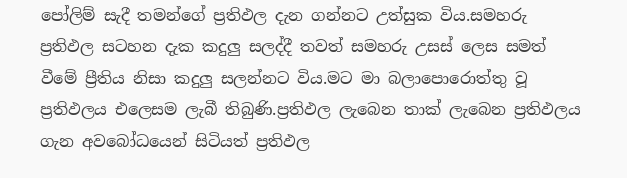පෝලිම් සැදී තමන්ගේ ප්‍රතිඵල දැන ගන්නට උත්සුක විය.සමහරු ප්‍රතිඵල සටහන දැක කදුලු සලද්දී තවත් සමහරු උසස් ලෙස සමත් වීමේ ප්‍රීතිය නිසා කදුලු සලන්නට විය.මට මා බලාපොරොත්තු වූ ප්‍රතිඵලය එලෙසම ලැබී තිබුණි.ප්‍රතිඵල ලැබෙන තාක් ලැබෙන ප්‍රතිඵලය ගැන අවබෝධයෙන් සිටියත් ප්‍රතිඵල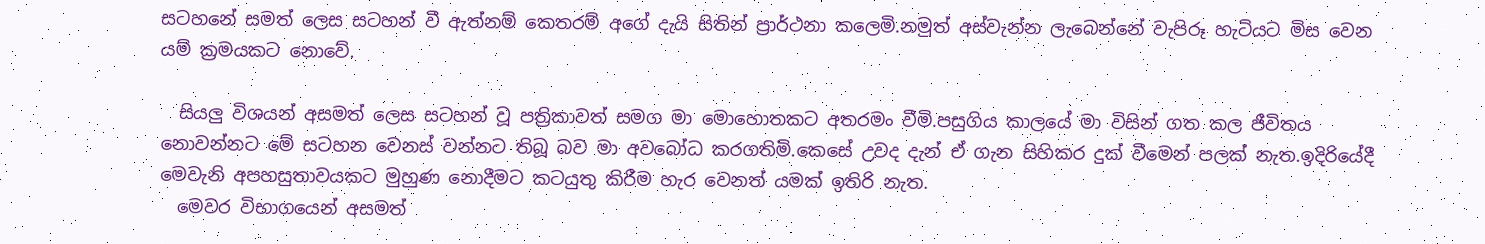සටහනේ සමත් ලෙස සටහන් වී ඇත්නම් කෙතරම් අගේ දැයි සිතින් ප්‍රාර්ථනා කලෙමි.නමුත් අස්වැන්න ලැබෙන්නේ වැපිරූ හැටියට මිස වෙන යම් ක්‍රමයකට නොවේ.

  සියලු විශයන් අසමත් ලෙස සටහන් වූ පත්‍රිකාවත් සමග මා මොහොතකට අතරමං වීමි.පසුගිය කාලයේ මා විසින් ගත කල ජීවිතය නොවන්නට මේ සටහන වෙනස් වන්නට තිබූ බව මා අවබෝධ කරගතිමි.කෙසේ උවද දැන් ඒ ගැන සිහිකර දුක් වීමෙන් පලක් නැත.ඉදිරියේදී මෙවැනි අපහසුතාවයකට මුහුණ නොදීමට කටයුතු කිරීම හැර වෙනත් යමක් ඉතිරි නැත.
  මෙවර විභාගයෙන් අසමත්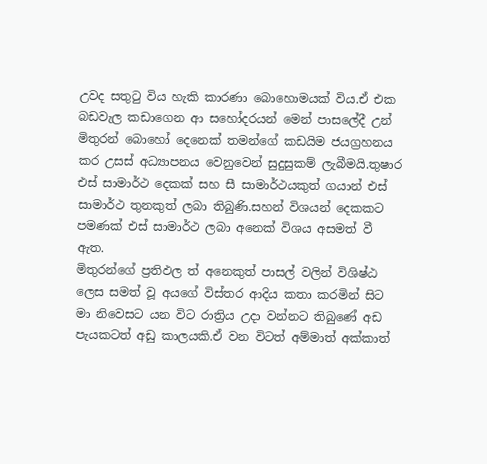උවද සතුටු විය හැකි කාරණා බොහොමයක් විය.ඒ එක බඩවැල කඩාගෙන ආ සහෝදරයන් මෙන් පාසලේදී උන් මිතුරන් බොහෝ දෙනෙක් තමන්ගේ කඩයිම ජයග්‍රහනය කර උසස් අධ්‍යාපනය වෙනුවෙන් සුදුසුකම් ලැබීමයි.තුෂාර එස් සාමාර්ථ දෙකක් සහ සී සාමාර්ථයකුත් ගයාන් එස් සාමාර්ථ තුනකුත් ලබා තිබුණි.සහන් විශයන් දෙකකට පමණක් එස් සාමාර්ථ ලබා අනෙක් විශය අසමත් වී ඇත.
මිතුරන්ගේ ප්‍රතිඵල ත් අනෙකුත් පාසල් වලින් විශිෂ්ඨ ලෙස සමත් වූ අයගේ විස්තර ආදිය කතා කරමින් සිට මා නිවෙසට යන විට රාත්‍රිය උදා වන්නට තිබුණේ අඩ පැයකටත් අඩු කාලයකි.ඒ වන විටත් අම්මාත් අක්කාත්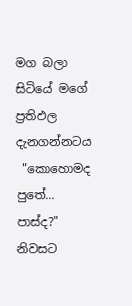මග බලා සිටියේ මගේ ප්‍රතිඵල දැනගන්නටය
 "කොහොමද පුතේ... පාස්ද?" නිවසට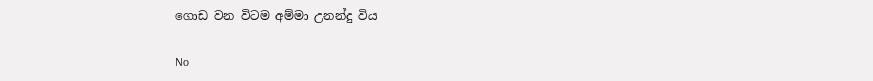ගොඩ වන විටම අම්මා උනන්දු විය

No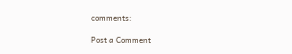comments:

Post a Comment